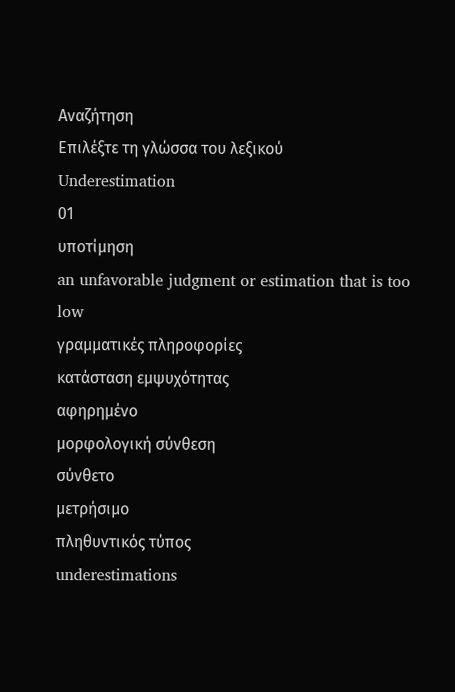Αναζήτηση
Επιλέξτε τη γλώσσα του λεξικού
Underestimation
01
υποτίμηση
an unfavorable judgment or estimation that is too low
γραμματικές πληροφορίες
κατάσταση εμψυχότητας
αφηρημένο
μορφολογική σύνθεση
σύνθετο
μετρήσιμο
πληθυντικός τύπος
underestimations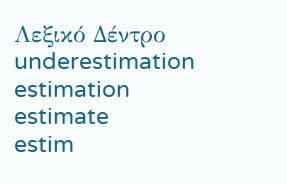Λεξικό Δέντρο
underestimation
estimation
estimate
estim